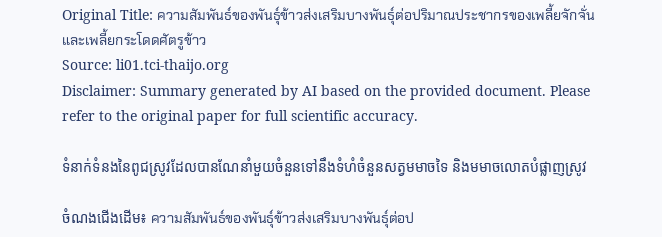Original Title: ความสัมพันธ์ของพันธุ์ข้าวส่งเสริมบางพันธุ์ต่อปริมาณประชากรของเพลี้ยจักจั่นและเพลี้ยกระโดดศัตรูข้าว
Source: li01.tci-thaijo.org
Disclaimer: Summary generated by AI based on the provided document. Please refer to the original paper for full scientific accuracy.

ទំនាក់ទំនងនៃពូជស្រូវដែលបានណែនាំមួយចំនួនទៅនឹងទំហំចំនួនសត្វមមាចទៃ និងមមាចលោតបំផ្លាញស្រូវ

ចំណងជើងដើម៖ ความสัมพันธ์ของพันธุ์ข้าวส่งเสริมบางพันธุ์ต่อป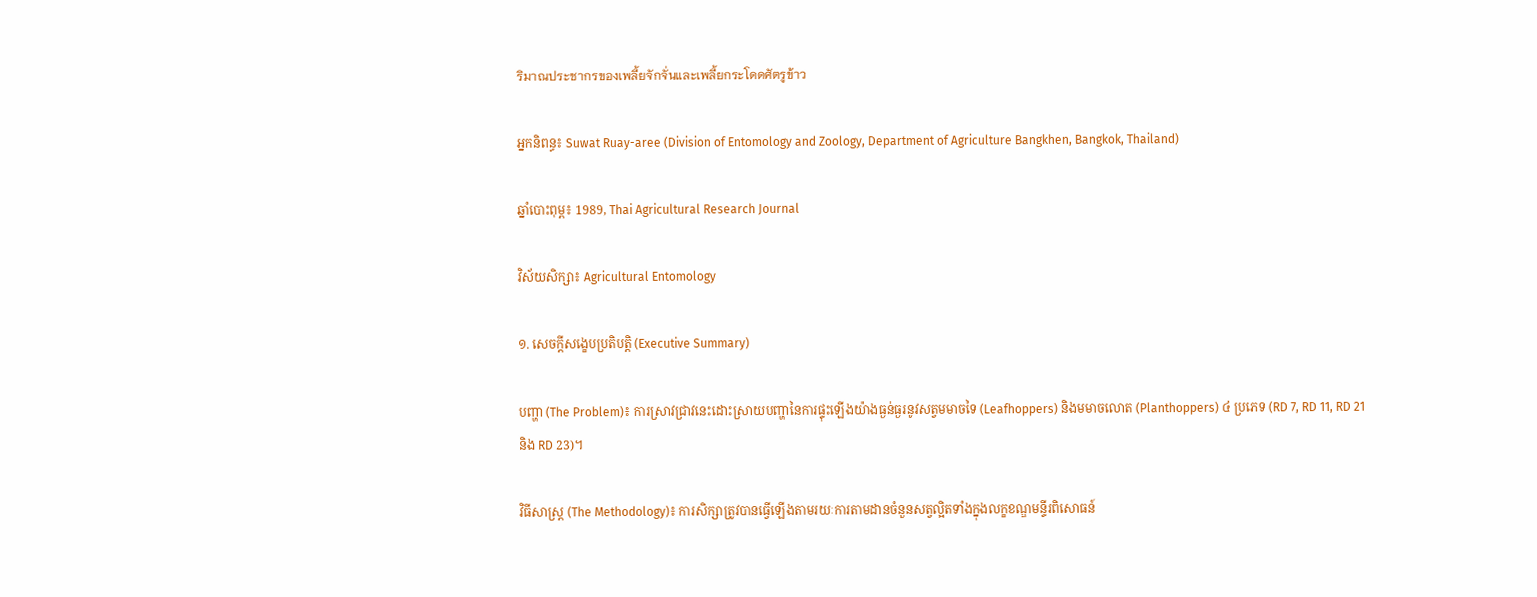ริมาณประชากรของเพลี้ยจักจั่นและเพลี้ยกระโดดศัตรูข้าว

អ្នកនិពន្ធ៖ Suwat Ruay-aree (Division of Entomology and Zoology, Department of Agriculture Bangkhen, Bangkok, Thailand)

ឆ្នាំបោះពុម្ព៖ 1989, Thai Agricultural Research Journal

វិស័យសិក្សា៖ Agricultural Entomology

១. សេចក្តីសង្ខេបប្រតិបត្តិ (Executive Summary)

បញ្ហា (The Problem)៖ ការស្រាវជ្រាវនេះដោះស្រាយបញ្ហានៃការផ្ទុះឡើងយ៉ាងធ្ងន់ធ្ងរនូវសត្វមមាចទៃ (Leafhoppers) និងមមាចលោត (Planthoppers) ៤ ប្រភេទ (RD 7, RD 11, RD 21 និង RD 23)។

វិធីសាស្ត្រ (The Methodology)៖ ការសិក្សាត្រូវបានធ្វើឡើងតាមរយៈការតាមដានចំនួនសត្វល្អិតទាំងក្នុងលក្ខខណ្ឌមន្ទីរពិសោធន៍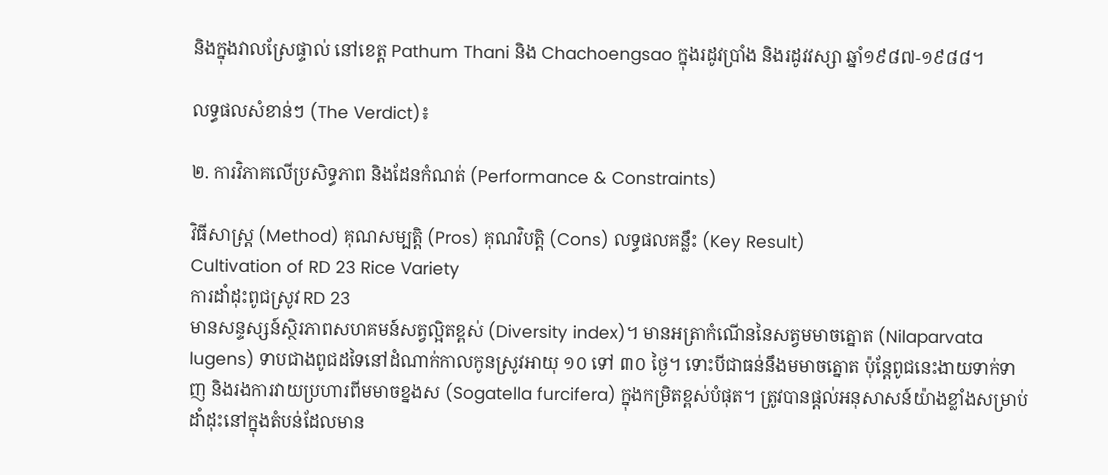និងក្នុងវាលស្រែផ្ទាល់ នៅខេត្ត Pathum Thani និង Chachoengsao ក្នុងរដូវប្រាំង និងរដូវវស្សា ឆ្នាំ១៩៨៧-១៩៨៨។

លទ្ធផលសំខាន់ៗ (The Verdict)៖

២. ការវិភាគលើប្រសិទ្ធភាព និងដែនកំណត់ (Performance & Constraints)

វិធីសាស្ត្រ (Method) គុណសម្បត្តិ (Pros) គុណវិបត្តិ (Cons) លទ្ធផលគន្លឹះ (Key Result)
Cultivation of RD 23 Rice Variety
ការដាំដុះពូជស្រូវ RD 23
មានសន្ទស្សន៍ស្ថិរភាពសហគមន៍សត្វល្អិតខ្ពស់ (Diversity index)។ មានអត្រាកំណើននៃសត្វមមាចត្នោត (Nilaparvata lugens) ទាបជាងពូជដទៃនៅដំណាក់កាលកូនស្រូវអាយុ ១០ ទៅ ៣០ ថ្ងៃ។ ទោះបីជាធន់នឹងមមាចត្នោត ប៉ុន្តែពូជនេះងាយទាក់ទាញ និងរងការវាយប្រហារពីមមាចខ្នងស (Sogatella furcifera) ក្នុងកម្រិតខ្ពស់បំផុត។ ត្រូវបានផ្តល់អនុសាសន៍យ៉ាងខ្លាំងសម្រាប់ដាំដុះនៅក្នុងតំបន់ដែលមាន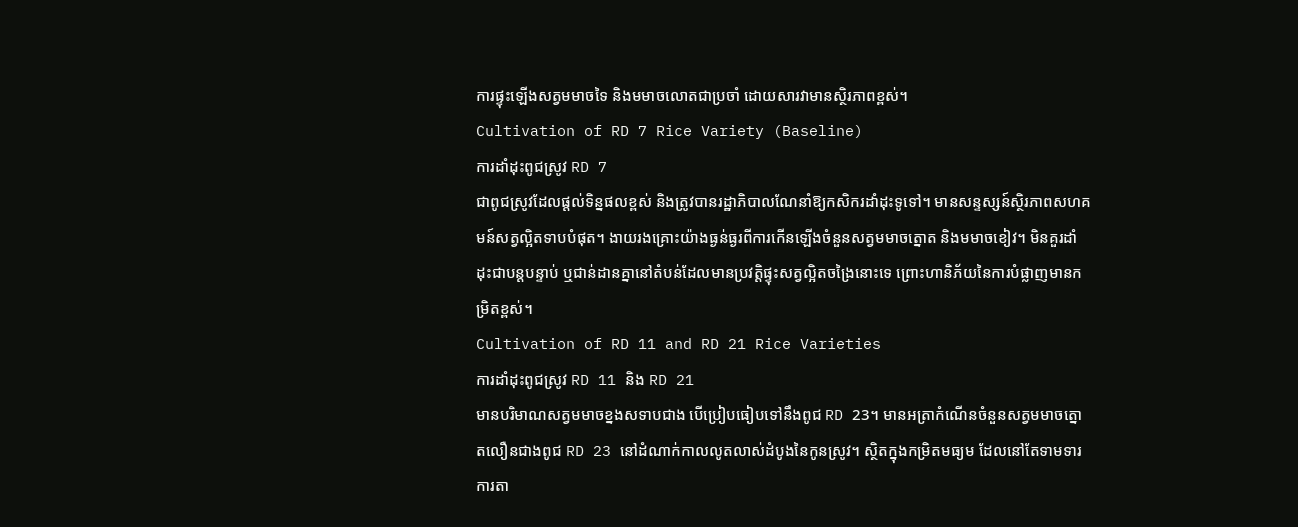ការផ្ទុះឡើងសត្វមមាចទៃ និងមមាចលោតជាប្រចាំ ដោយសារវាមានស្ថិរភាពខ្ពស់។
Cultivation of RD 7 Rice Variety (Baseline)
ការដាំដុះពូជស្រូវ RD 7
ជាពូជស្រូវដែលផ្តល់ទិន្នផលខ្ពស់ និងត្រូវបានរដ្ឋាភិបាលណែនាំឱ្យកសិករដាំដុះទូទៅ។ មានសន្ទស្សន៍ស្ថិរភាពសហគមន៍សត្វល្អិតទាបបំផុត។ ងាយរងគ្រោះយ៉ាងធ្ងន់ធ្ងរពីការកើនឡើងចំនួនសត្វមមាចត្នោត និងមមាចខៀវ។ មិនគួរដាំដុះជាបន្តបន្ទាប់ ឬជាន់ដានគ្នានៅតំបន់ដែលមានប្រវត្តិផ្ទុះសត្វល្អិតចង្រៃនោះទេ ព្រោះហានិភ័យនៃការបំផ្លាញមានកម្រិតខ្ពស់។
Cultivation of RD 11 and RD 21 Rice Varieties
ការដាំដុះពូជស្រូវ RD 11 និង RD 21
មានបរិមាណសត្វមមាចខ្នងសទាបជាង បើប្រៀបធៀបទៅនឹងពូជ RD 23។ មានអត្រាកំណើនចំនួនសត្វមមាចត្នោតលឿនជាងពូជ RD 23 នៅដំណាក់កាលលូតលាស់ដំបូងនៃកូនស្រូវ។ ស្ថិតក្នុងកម្រិតមធ្យម ដែលនៅតែទាមទារការតា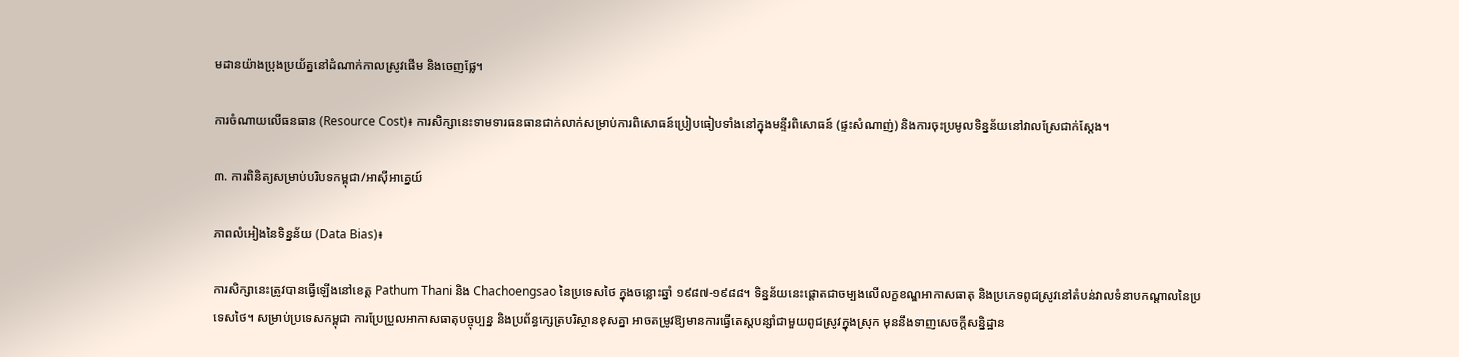មដានយ៉ាងប្រុងប្រយ័ត្ននៅដំណាក់កាលស្រូវផើម និងចេញផ្លែ។

ការចំណាយលើធនធាន (Resource Cost)៖ ការសិក្សានេះទាមទារធនធានជាក់លាក់សម្រាប់ការពិសោធន៍ប្រៀបធៀបទាំងនៅក្នុងមន្ទីរពិសោធន៍ (ផ្ទះសំណាញ់) និងការចុះប្រមូលទិន្នន័យនៅវាលស្រែជាក់ស្តែង។

៣. ការពិនិត្យសម្រាប់បរិបទកម្ពុជា/អាស៊ីអាគ្នេយ៍

ភាពលំអៀងនៃទិន្នន័យ (Data Bias)៖

ការសិក្សានេះត្រូវបានធ្វើឡើងនៅខេត្ត Pathum Thani និង Chachoengsao នៃប្រទេសថៃ ក្នុងចន្លោះឆ្នាំ ១៩៨៧-១៩៨៨។ ទិន្នន័យនេះផ្តោតជាចម្បងលើលក្ខខណ្ឌអាកាសធាតុ និងប្រភេទពូជស្រូវនៅតំបន់វាលទំនាបកណ្តាលនៃប្រទេសថៃ។ សម្រាប់ប្រទេសកម្ពុជា ការប្រែប្រួលអាកាសធាតុបច្ចុប្បន្ន និងប្រព័ន្ធក្សេត្របរិស្ថានខុសគ្នា អាចតម្រូវឱ្យមានការធ្វើតេស្តបន្សាំជាមួយពូជស្រូវក្នុងស្រុក មុននឹងទាញសេចក្តីសន្និដ្ឋាន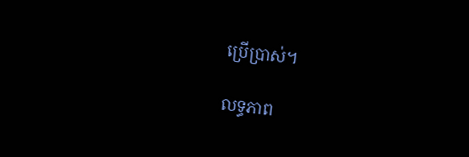ប្រើប្រាស់។

លទ្ធភាព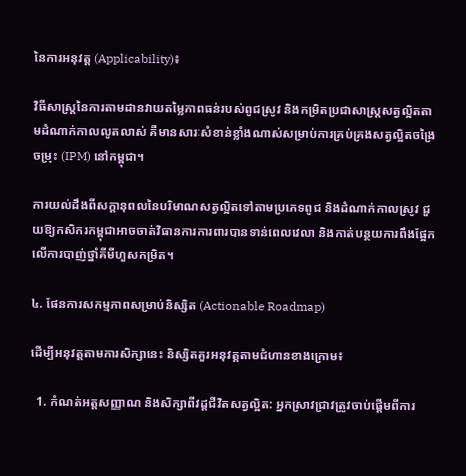នៃការអនុវត្ត (Applicability)៖

វិធីសាស្ត្រនៃការតាមដានវាយតម្លៃភាពធន់របស់ពូជស្រូវ និងកម្រិតប្រជាសាស្ត្រសត្វល្អិតតាមដំណាក់កាលលូតលាស់ គឺមានសារៈសំខាន់ខ្លាំងណាស់សម្រាប់ការគ្រប់គ្រងសត្វល្អិតចង្រៃចម្រុះ (IPM) នៅកម្ពុជា។

ការយល់ដឹងពីសក្ដានុពលនៃបរិមាណសត្វល្អិតទៅតាមប្រភេទពូជ និងដំណាក់កាលស្រូវ ជួយឱ្យកសិករកម្ពុជាអាចចាត់វិធានការការពារបានទាន់ពេលវេលា និងកាត់បន្ថយការពឹងផ្អែកលើការបាញ់ថ្នាំគីមីហួសកម្រិត។

៤. ផែនការសកម្មភាពសម្រាប់និស្សិត (Actionable Roadmap)

ដើម្បីអនុវត្តតាមការសិក្សានេះ និស្សិតគួរអនុវត្តតាមជំហានខាងក្រោម៖

  1. កំណត់អត្តសញ្ញាណ និងសិក្សាពីវដ្តជីវិតសត្វល្អិត: អ្នកស្រាវជ្រាវត្រូវចាប់ផ្តើមពីការ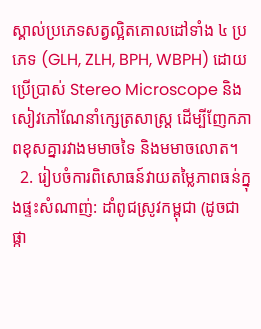ស្គាល់ប្រភេទសត្វល្អិតគោលដៅទាំង ៤ ប្រភេទ (GLH, ZLH, BPH, WBPH) ដោយប្រើប្រាស់ Stereo Microscope និងសៀវភៅណែនាំក្សេត្រសាស្ត្រ ដើម្បីញែកភាពខុសគ្នារវាងមមាចទៃ និងមមាចលោត។
  2. រៀបចំការពិសោធន៍វាយតម្លៃភាពធន់ក្នុងផ្ទះសំណាញ់: ដាំពូជស្រូវកម្ពុជា (ដូចជា ផ្កា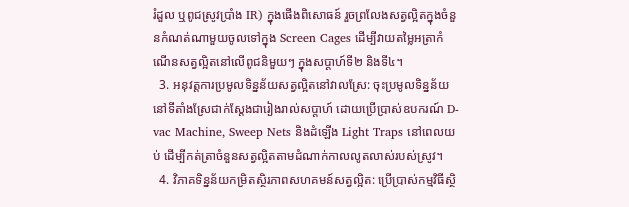រំដួល ឬពូជស្រូវប្រាំង IR) ក្នុងផើងពិសោធន៍ រួចព្រលែងសត្វល្អិតក្នុងចំនួនកំណត់ណាមួយចូលទៅក្នុង Screen Cages ដើម្បីវាយតម្លៃអត្រាកំណើនសត្វល្អិតនៅលើពូជនិមួយៗ ក្នុងសប្តាហ៍ទី២ និងទី៤។
  3. អនុវត្តការប្រមូលទិន្នន័យសត្វល្អិតនៅវាលស្រែ: ចុះប្រមូលទិន្នន័យនៅទីតាំងស្រែជាក់ស្តែងជារៀងរាល់សប្តាហ៍ ដោយប្រើប្រាស់ឧបករណ៍ D-vac Machine, Sweep Nets និងដំឡើង Light Traps នៅពេលយប់ ដើម្បីកត់ត្រាចំនួនសត្វល្អិតតាមដំណាក់កាលលូតលាស់របស់ស្រូវ។
  4. វិភាគទិន្នន័យកម្រិតស្ថិរភាពសហគមន៍សត្វល្អិត: ប្រើប្រាស់កម្មវិធីស្ថិ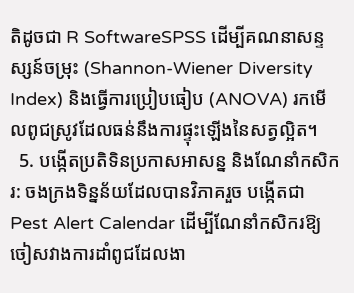តិដូចជា R SoftwareSPSS ដើម្បីគណនាសន្ទស្សន៍ចម្រុះ (Shannon-Wiener Diversity Index) និងធ្វើការប្រៀបធៀប (ANOVA) រកមើលពូជស្រូវដែលធន់នឹងការផ្ទុះឡើងនៃសត្វល្អិត។
  5. បង្កើតប្រតិទិនប្រកាសអាសន្ន និងណែនាំកសិករ: ចងក្រងទិន្នន័យដែលបានវិភាគរួច បង្កើតជា Pest Alert Calendar ដើម្បីណែនាំកសិករឱ្យចៀសវាងការដាំពូជដែលងា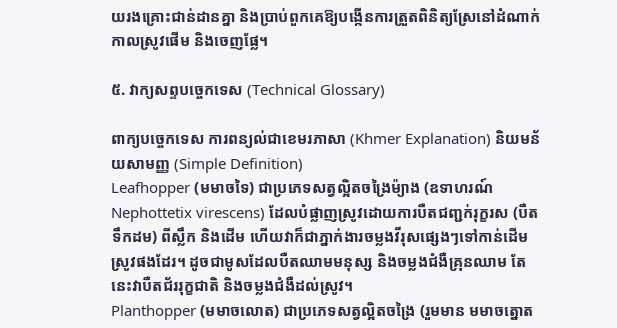យរងគ្រោះជាន់ដានគ្នា និងប្រាប់ពួកគេឱ្យបង្កើនការត្រួតពិនិត្យស្រែនៅដំណាក់កាលស្រូវផើម និងចេញផ្លែ។

៥. វាក្យសព្ទបច្ចេកទេស (Technical Glossary)

ពាក្យបច្ចេកទេស ការពន្យល់ជាខេមរភាសា (Khmer Explanation) និយមន័យសាមញ្ញ (Simple Definition)
Leafhopper (មមាចទៃ) ជាប្រភេទសត្វល្អិតចង្រៃម៉្យាង (ឧទាហរណ៍ Nephottetix virescens) ដែលបំផ្លាញស្រូវដោយការបឺតជញ្ជក់រុក្ខរស (បឺតទឹកដម) ពីស្លឹក និងដើម ហើយវាក៏ជាភ្នាក់ងារចម្លងវីរុសផ្សេងៗទៅកាន់ដើមស្រូវផងដែរ។ ដូចជាមូសដែលបឺតឈាមមនុស្ស និងចម្លងជំងឺគ្រុនឈាម តែនេះវាបឺតជ័ររុក្ខជាតិ និងចម្លងជំងឺដល់ស្រូវ។
Planthopper (មមាចលោត) ជាប្រភេទសត្វល្អិតចង្រៃ (រួមមាន មមាចត្នោត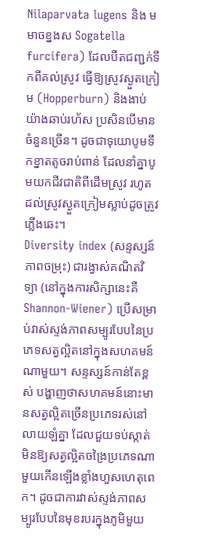Nilaparvata lugens និង មមាចខ្នងស Sogatella furcifera) ដែលបឺតជញ្ជក់ទឹកពីគល់ស្រូវ ធ្វើឱ្យស្រូវស្ងួតក្រៀម (Hopperburn) និងងាប់យ៉ាងឆាប់រហ័ស ប្រសិនបើមានចំនួនច្រើន។ ដូចជាទុយោបូមទឹកខ្នាតតូចរាប់ពាន់ ដែលនាំគ្នាបូមយកជីវជាតិពីដើមស្រូវ រហូតដល់ស្រូវស្ងួតក្រៀមស្លាប់ដូចត្រូវភ្លើងឆេះ។
Diversity index (សន្ទស្សន៍ភាពចម្រុះ) ជារង្វាស់គណិតវិទ្យា (នៅក្នុងការសិក្សានេះគឺ Shannon-Wiener) ប្រើសម្រាប់វាស់ស្ទង់ភាពសម្បូរបែបនៃប្រភេទសត្វល្អិតនៅក្នុងសហគមន៍ណាមួយ។ សន្ទស្សន៍កាន់តែខ្ពស់ បង្ហាញថាសហគមន៍នោះមានសត្វល្អិតច្រើនប្រភេទរស់នៅលាយឡំគ្នា ដែលជួយទប់ស្កាត់មិនឱ្យសត្វល្អិតចង្រៃប្រភេទណាមួយកើនឡើងខ្លាំងហួសហេតុពេក។ ដូចជាការវាស់ស្ទង់ភាពសម្បូរបែបនៃមុខរបរក្នុងភូមិមួយ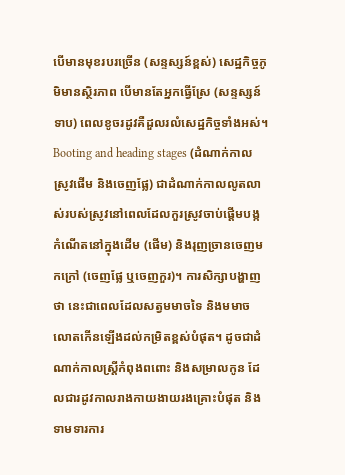បើមានមុខរបរច្រើន (សន្ទស្សន៍ខ្ពស់) សេដ្ឋកិច្ចភូមិមានស្ថិរភាព បើមានតែអ្នកធ្វើស្រែ (សន្ទស្សន៍ទាប) ពេលខូចរដូវគឺដួលរលំសេដ្ឋកិច្ចទាំងអស់។
Booting and heading stages (ដំណាក់កាលស្រូវផើម និងចេញផ្លែ) ជាដំណាក់កាលលូតលាស់របស់ស្រូវនៅពេលដែលកួរស្រូវចាប់ផ្តើមបង្កកំណើតនៅក្នុងដើម (ផើម) និងរុញច្រានចេញមកក្រៅ (ចេញផ្លែ ឬចេញកួរ)។ ការសិក្សាបង្ហាញថា នេះជាពេលដែលសត្វមមាចទៃ និងមមាចលោតកើនឡើងដល់កម្រិតខ្ពស់បំផុត។ ដូចជាដំណាក់កាលស្ត្រីកំពុងពពោះ និងសម្រាលកូន ដែលជារដូវកាលរាងកាយងាយរងគ្រោះបំផុត និងទាមទារការ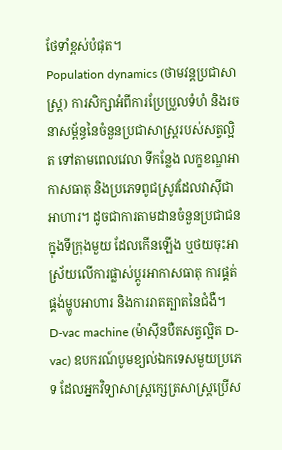ថែទាំខ្ពស់បំផុត។
Population dynamics (ថាមវន្តប្រជាសាស្ត្រ) ការសិក្សាអំពីការប្រែប្រួលទំហំ និងរចនាសម្ព័ន្ធនៃចំនួនប្រជាសាស្ត្ររបស់សត្វល្អិត ទៅតាមពេលវេលា ទីកន្លែង លក្ខខណ្ឌអាកាសធាតុ និងប្រភេទពូជស្រូវដែលវាស៊ីជាអាហារ។ ដូចជាការតាមដានចំនួនប្រជាជនក្នុងទីក្រុងមួយ ដែលកើនឡើង ឬថយចុះអាស្រ័យលើការផ្លាស់ប្តូរអាកាសធាតុ ការផ្គត់ផ្គង់ម្ហូបអាហារ និងការរាតត្បាតនៃជំងឺ។
D-vac machine (ម៉ាស៊ីនបឺតសត្វល្អិត D-vac) ឧបករណ៍បូមខ្យល់ឯកទេសមួយប្រភេទ ដែលអ្នកវិទ្យាសាស្ត្រក្សេត្រសាស្ត្រប្រើស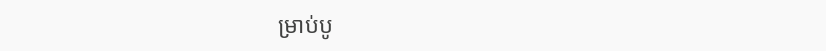ម្រាប់បូ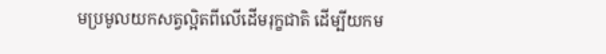មប្រមូលយកសត្វល្អិតពីលើដើមរុក្ខជាតិ ដើម្បីយកម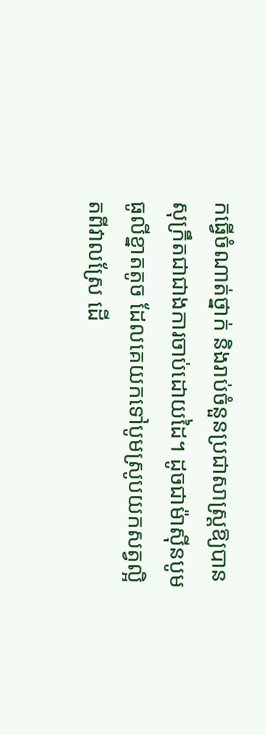កធ្វើចំណាត់ថ្នាក់ និងរាប់ចំនួនប្រជាសាស្ត្រឱ្យបានសុក្រឹតជាជាងការចាប់ដោយដៃ។ ដូចជាម៉ាស៊ីនបូមធូលីខ្នាតតូច ដែលគេយកទៅបូមស្រូបយកសត្វល្អិតពីវាលស្រែ ដើ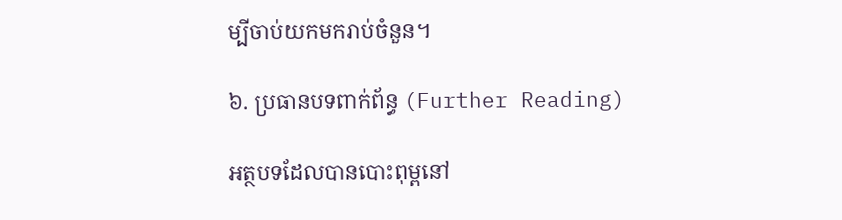ម្បីចាប់យកមករាប់ចំនួន។

៦. ប្រធានបទពាក់ព័ន្ធ (Further Reading)

អត្ថបទដែលបានបោះពុម្ពនៅ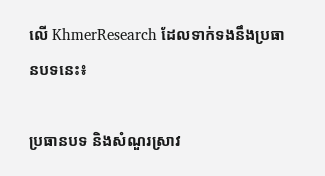លើ KhmerResearch ដែលទាក់ទងនឹងប្រធានបទនេះ៖

ប្រធានបទ និងសំណួរស្រាវ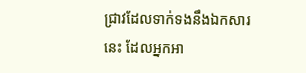ជ្រាវដែលទាក់ទងនឹងឯកសារនេះ ដែលអ្នកអា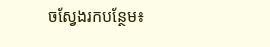ចស្វែងរកបន្ថែម៖